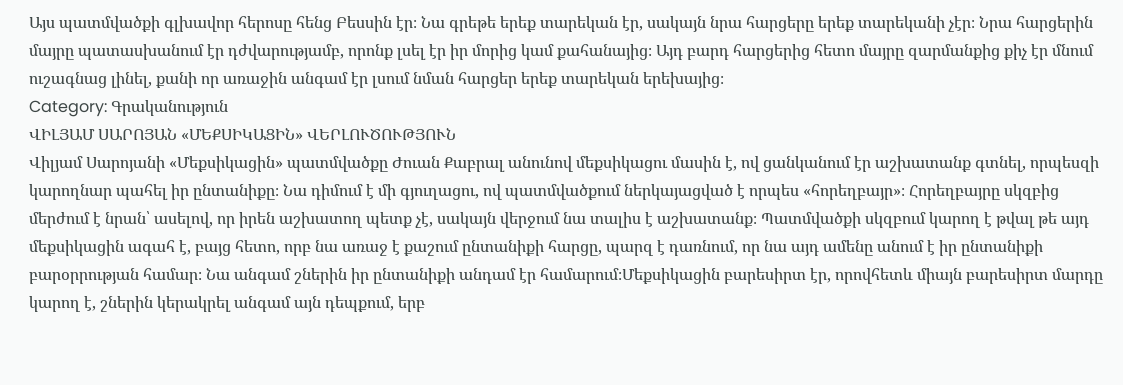Այս պատմվածքի գլխավոր հերոսը հենց Բեսսին էր։ Նա գրեթե երեք տարեկան էր, սակայն նրա հարցերը երեք տարեկանի չէր։ Նրա հարցերին մայրը պատասխանում էր դժվարությամբ, որոնք լսել էր իր մորից կամ քահանայից։ Այդ բարդ հարցերից հետո մայրը զարմանքից քիչ էր մնում ուշագնաց լինել, քանի որ առաջին անգամ էր լսում նման հարցեր երեք տարեկան երեխայից։
Category: Գրականություն
ՎԻԼՅԱՄ ՍԱՐՈՅԱՆ «ՄԵՔՍԻԿԱՑԻՆ» ՎԵՐԼՈՒԾՈՒԹՅՈՒՆ
Վիլյամ Սարոյանի «Մեքսիկացին» պատմվածքը Ժուան Քաբրալ անունով մեքսիկացու մասին է, ով ցանկանում էր աշխատանք գտնել, որպեսզի կարողնար պահել իր ընտանիքը։ Նա դիմում է մի գյուղացու, ով պատմվածքում ներկայացված է որպես «հորեղբայր»։ Հորեղբայրը սկզբից մերժում է նրան՝ ասելով, որ իրեն աշխատող պետք չէ, սակայն վերջում նա տալիս է աշխատանք։ Պատմվածքի սկզբում կարող է թվալ թե այդ մեքսիկացին ագահ է, բայց հետո, որբ նա առաջ է քաշում ընտանիքի հարցը, պարզ է դառնում, որ նա այդ ամենը անում է իր ընտանիքի բարօրրության համար։ Նա անգամ շներին իր ընտանիքի անդամ էր համարում։Մեքսիկացին բարեսիրտ էր, որովհետև միայն բարեսիրտ մարդը կարող է, շներին կերակրել անգամ այն դեպքում, երբ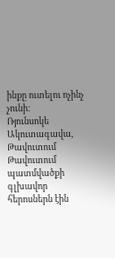ինքը ուտելու ոչինչ չունի։
Ռյունսոկե Ակուտագավա, Թավուտում
Թավուտում պատմվածքի գլխավոր հերոսներն էին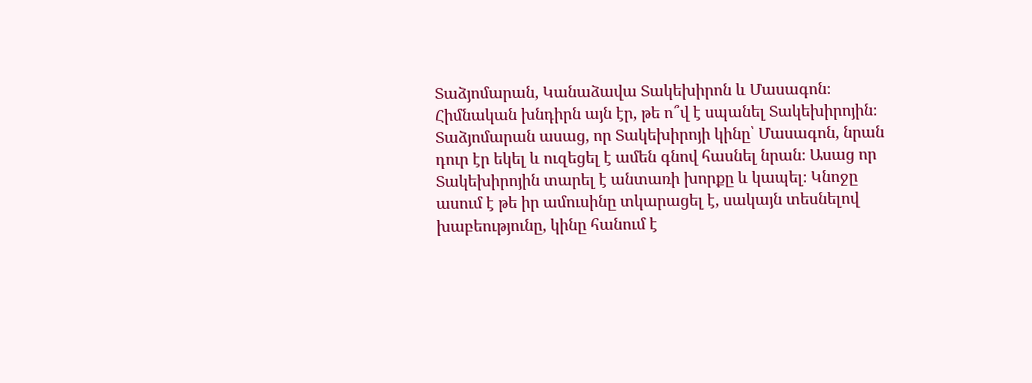Տաձյոմարան, Կանաձավա Տակեխիրոն և Մասագոն։ Հիմնական խնդիրն այն էր, թե ո՞վ է սպանել Տակեխիրոյին։ Տաձյոմարան ասաց, որ Տակեխիրոյի կինը՝ Մասագոն, նրան դուր էր եկել և ուզեցել է ամեն գնով հասնել նրան։ Ասաց որ Տակեխիրոյին տարել է անտառի խորքը և կապել։ Կնոջը ասում է թե իր ամուսինը տկարացել է, սակայն տեսնելով խաբեությունը, կինը հանում է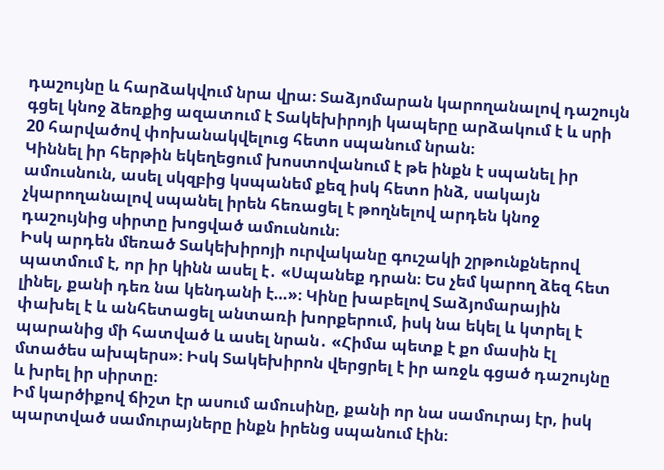դաշույնը և հարձակվում նրա վրա։ Տաձյոմարան կարողանալով դաշույն գցել կնոջ ձեռքից ազատում է Տակեխիրոյի կապերը արձակում է և սրի 20 հարվածով փոխանակվելուց հետո սպանում նրան։
Կիննել իր հերթին եկեղեցում խոստովանում է թե ինքն է սպանել իր ամուսնուն, ասել սկզբից կսպանեմ քեզ իսկ հետո ինձ, սակայն չկարողանալով սպանել իրեն հեռացել է թողնելով արդեն կնոջ դաշույնից սիրտը խոցված ամուսնուն։
Իսկ արդեն մեռած Տակեխիրոյի ուրվականը գուշակի շրթունքներով պատմում է, որ իր կինն ասել է․ «Սպանեք դրան։ Ես չեմ կարող ձեզ հետ լինել, քանի դեռ նա կենդանի է…»։ Կինը խաբելով Տաձյոմարային փախել է և անհետացել անտառի խորքերում, իսկ նա եկել և կտրել է պարանից մի հատված և ասել նրան․ «Հիմա պետք է քո մասին էլ մտածես ախպերս»։ Իսկ Տակեխիրոն վերցրել է իր առջև գցած դաշույնը և խրել իր սիրտը։
Իմ կարծիքով ճիշտ էր ասում ամուսինը, քանի որ նա սամուրայ էր, իսկ պարտված սամուրայները ինքն իրենց սպանում էին։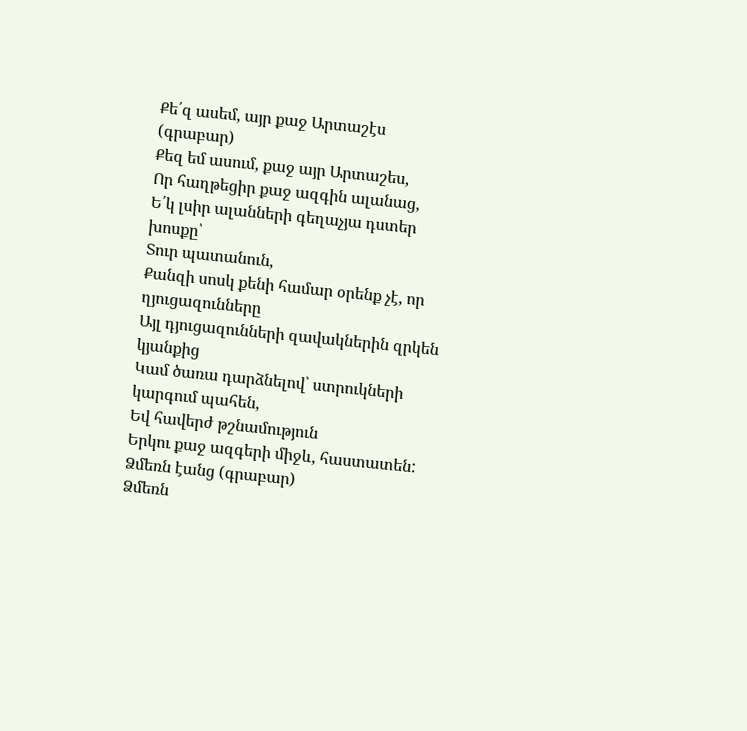Քե՛զ ասեմ, այր քաջ Արտաշէս (գրաբար)
Քեզ եմ ասում, քաջ այր Արտաշես,
Որ հաղթեցիր քաջ ազգին ալանաց,
Ե՛կ լսիր ալանների գեղաչյա դստեր խոսքը՝
Տուր պատանուն,
Քանզի սոսկ քենի համար օրենք չէ, որ ղյուցազունները
Այլ դյուցազունների զավակներին զրկեն կյանքից
Կամ ծառա դարձնելով՝ ստրուկների կարգում պահեն,
Եվ հավերժ թշնամություն
Երկու քաջ ազգերի միջև, հաստատեն:
Ձմեռն էանց (գրաբար)
Ձմեռն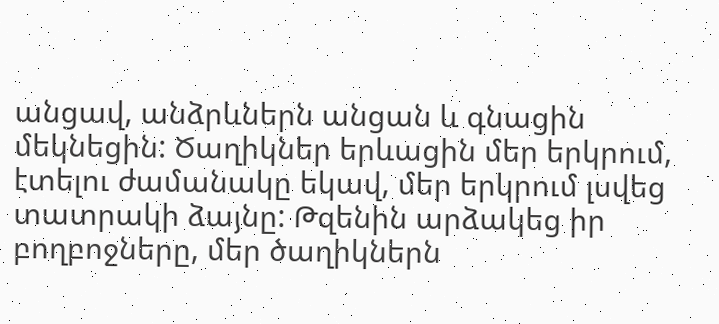անցավ, անձրևներն անցան և գնացին մեկնեցին: Ծաղիկներ երևացին մեր երկրում, էտելու ժամանակը եկավ, մեր երկրում լսվեց տատրակի ձայնը: Թզենին արձակեց իր բողբոջները, մեր ծաղիկներն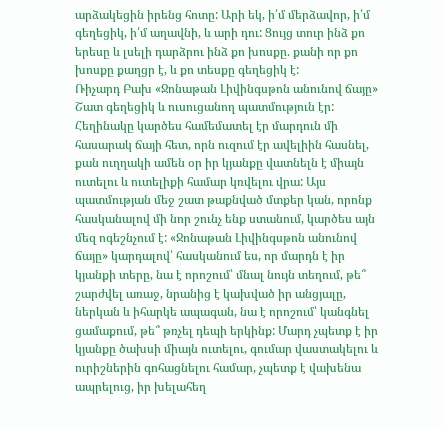արձակեցին իրենց հոտը: Արի եկ, ի՛մ մերձավոր, ի՛մ գեղեցիկ, ի՛մ աղավնի, և արի դու: Ցույց տուր ինձ քո երեսը և լսելի դարձրու ինձ քո խոսքը. քանի որ քո խոսքը քաղցր է, և քո տեսքը գեղեցիկ է:
Ռիչարդ Բախ «Ջոնաթան Լիվինգսթոն անունով ճայը»
Շատ գեղեցիկ և ուսուցանող պատմություն էր: Հեղինակը կարծես համեմատել էր մարդուն մի հասարակ ճայի հետ, որն ուզում էր ավելիին հասնել, քան ուղղակի ամեն օր իր կյանքը վատնելն է միայն ուտելու և ուտելիքի համար կռվելու վրա: Այս պատմության մեջ շատ թաքնված մտքեր կան, որոնք հասկանալով մի նոր շունչ ենք ստանում, կարծես այն մեզ ոգեշնչում է: «Ջոնաթան Լիվինգսթոն անունով ճայը» կարդալով՝ հասկանում ես, որ մարդն է իր կյանքի տերը, նա է որոշում՝ մնալ նույն տեղում, թե՞ շարժվել առաջ, նրանից է կախված իր անցյալը, ներկան և իհարկե ապագան, նա է որոշում՝ կանգնել ցամաքում, թե՞ թռչել դեպի երկինք: Մարդ չպետք է իր կյանքը ծախսի միայն ուտելու, գումար վաստակելու և ուրիշներին գոհացնելու համար, չպետք է վախենա ապրելուց, իր խելահեղ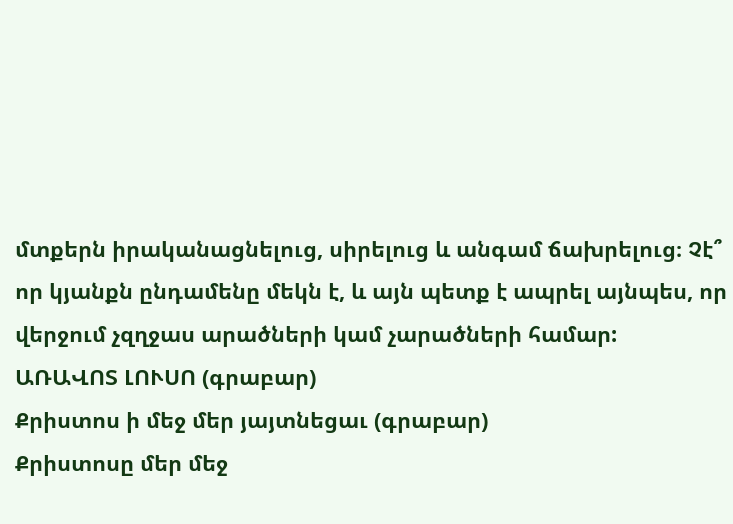մտքերն իրականացնելուց, սիրելուց և անգամ ճախրելուց։ Չէ՞ որ կյանքն ընդամենը մեկն է, և այն պետք է ապրել այնպես, որ վերջում չզղջաս արածների կամ չարածների համար:
ԱՌԱՎՈՏ ԼՈՒՍՈ (գրաբար)
Քրիստոս ի մեջ մեր յայտնեցաւ (գրաբար)
Քրիստոսը մեր մեջ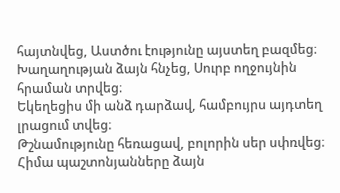հայտնվեց, Աստծու էությունը այստեղ բազմեց։
Խաղաղության ձայն հնչեց, Սուրբ ողջույնին հրաման տրվեց։
Եկեղեցիս մի անձ դարձավ, համբույրս այդտեղ լրացում տվեց։
Թշնամությունը հեռացավ, բոլորին սեր սփռվեց։
Հիմա պաշտոնյանները ձայն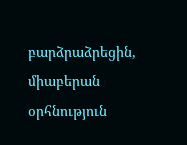բարձրաձրեցին, միաբերան օրհնություն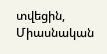տվեցին,
Միասնական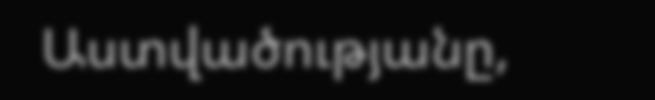Աստվածությանը,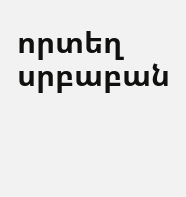որտեղ սրբաբան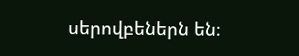սերովբեներն են։